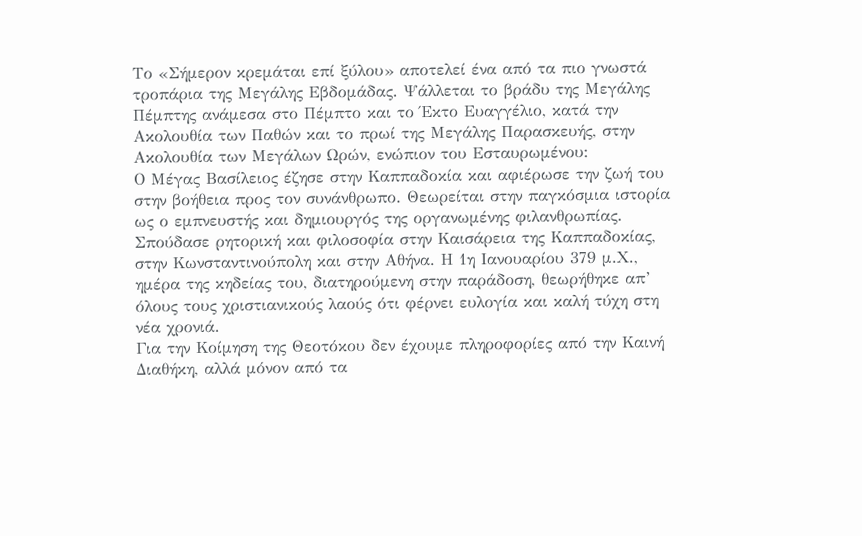Το «Σήμερον κρεμάται επί ξύλου» αποτελεί ένα από τα πιο γνωστά τροπάρια της Μεγάλης Εβδομάδας. Ψάλλεται το βράδυ της Μεγάλης Πέμπτης ανάμεσα στο Πέμπτο και το Έκτο Ευαγγέλιο, κατά την Ακολουθία των Παθών και το πρωί της Μεγάλης Παρασκευής, στην Ακολουθία των Μεγάλων Ωρών, ενώπιον του Εσταυρωμένου:
Ο Μέγας Βασίλειος έζησε στην Καππαδοκία και αφιέρωσε την ζωή του στην βοήθεια προς τον συνάνθρωπο. Θεωρείται στην παγκόσμια ιστορία ως ο εμπνευστής και δημιουργός της οργανωμένης φιλανθρωπίας. Σπούδασε ρητορική και φιλοσοφία στην Καισάρεια της Καππαδοκίας, στην Κωνσταντινούπολη και στην Αθήνα. Η 1η Ιανουαρίου 379 μ.Χ., ημέρα της κηδείας του, διατηρούμενη στην παράδοση, θεωρήθηκε απ’ όλους τους χριστιανικούς λαούς ότι φέρνει ευλογία και καλή τύχη στη νέα χρονιά.
Για την Κοίμηση της Θεοτόκου δεν έχουμε πληροφορίες από την Καινή Διαθήκη, αλλά μόνον από τα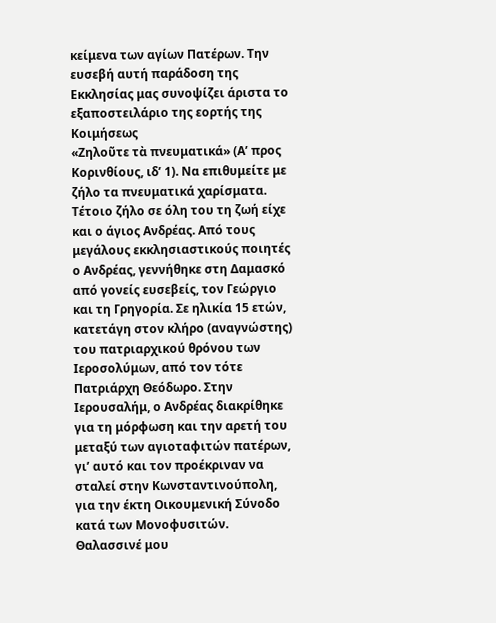κείμενα των αγίων Πατέρων. Την ευσεβή αυτή παράδοση της Εκκλησίας μας συνοψίζει άριστα το εξαποστειλάριο της εορτής της Κοιμήσεως
«Ζηλοῦτε τὰ πνευματικά» (Α’ προς Κορινθίους, ιδ’ 1). Να επιθυμείτε με ζήλο τα πνευματικά χαρίσματα. Τέτοιο ζήλο σε όλη του τη ζωή είχε και ο άγιος Ανδρέας. Από τους μεγάλους εκκλησιαστικούς ποιητές ο Ανδρέας, γεννήθηκε στη Δαμασκό από γονείς ευσεβείς, τον Γεώργιο και τη Γρηγορία. Σε ηλικία 15 ετών, κατετάγη στον κλήρο (αναγνώστης) του πατριαρχικού θρόνου των Ιεροσολύμων, από τον τότε Πατριάρχη Θεόδωρο. Στην Ιερουσαλήμ, ο Ανδρέας διακρίθηκε για τη μόρφωση και την αρετή του μεταξύ των αγιοταφιτών πατέρων, γι’ αυτό και τον προέκριναν να σταλεί στην Κωνσταντινούπολη, για την έκτη Οικουμενική Σύνοδο κατά των Μονοφυσιτών.
Θαλασσινέ μου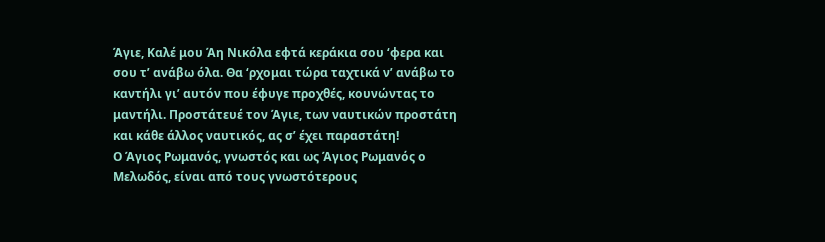Άγιε, Καλέ μου Άη Νικόλα εφτά κεράκια σου ‘φερα και σου τ’ ανάβω όλα. Θα ‘ρχομαι τώρα ταχτικά ν’ ανάβω το καντήλι γι’ αυτόν που έφυγε προχθές, κουνώντας το μαντήλι. Προστάτευέ τον Άγιε, των ναυτικών προστάτη και κάθε άλλος ναυτικός, ας σ’ έχει παραστάτη!
Ο Άγιος Ρωμανός, γνωστός και ως Άγιος Ρωμανός ο Μελωδός, είναι από τους γνωστότερους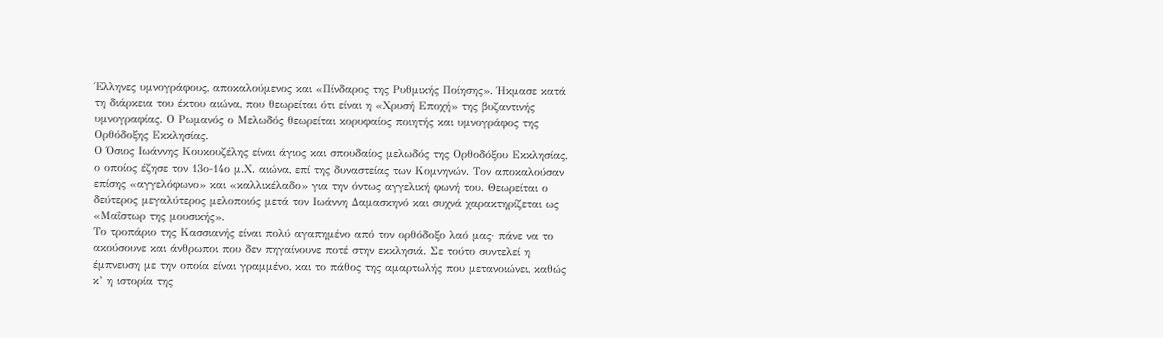Έλληνες υμνογράφους, αποκαλούμενος και «Πίνδαρος της Ρυθμικής Ποίησης». Ήκμασε κατά τη διάρκεια του έκτου αιώνα, που θεωρείται ότι είναι η «Χρυσή Εποχή» της βυζαντινής υμνογραφίας. Ο Ρωμανός ο Μελωδός θεωρείται κορυφαίος ποιητής και υμνογράφος της Ορθόδοξης Εκκλησίας.
Ο Όσιος Ιωάννης Κουκουζέλης είναι άγιος και σπουδαίος μελωδός της Ορθοδόξου Εκκλησίας, ο οποίος έζησε τον 13ο-14ο μ.Χ. αιώνα, επί της δυναστείας των Κομνηνών. Τον αποκαλούσαν επίσης «αγγελόφωνο» και «καλλικέλαδο» για την όντως αγγελική φωνή του. Θεωρείται ο δεύτερος μεγαλύτερος μελοποιός μετά τον Ιωάννη Δαμασκηνό και συχνά χαρακτηρίζεται ως «Μαΐστωρ της μουσικής».
Το τροπάριο της Κασσιανής είναι πολύ αγαπημένο από τον ορθόδοξο λαό μας· πάνε να το ακούσουνε και άνθρωποι που δεν πηγαίνουνε ποτέ στην εκκλησιά. Σε τούτο συντελεί η έμπνευση με την οποία είναι γραμμένο, και το πάθος της αμαρτωλής που μετανοιώνει, καθώς κ’ η ιστορία της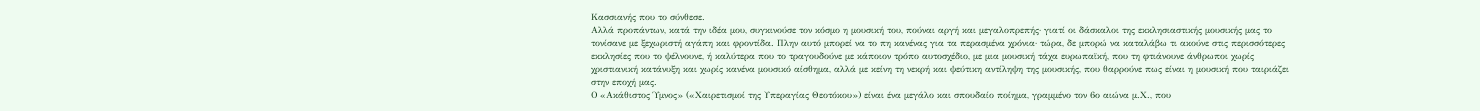Κασσιανής που το σύνθεσε.
Αλλά προπάντων, κατά την ιδέα μου, συγκινούσε τον κόσμο η μουσική του, πούναι αργή και μεγαλοπρεπής· γιατί οι δάσκαλοι της εκκλησιαστικής μουσικής μας το τονίσανε με ξεχωριστή αγάπη και φροντίδα. Πλην αυτό μπορεί να το πη κανένας για τα περασμένα χρόνια· τώρα, δε μπορώ να καταλάβω τι ακούνε στις περισσότερες εκκλησίες που το ψέλνουνε, ή καλύτερα που το τραγουδούνε με κάποιον τρόπο αυτοσχέδιο, με μια μουσική τάχα ευρωπαϊκή, που τη φτιάνουνε άνθρωποι χωρίς χριστιανική κατάνυξη και χωρίς κανένα μουσικό αίσθημα, αλλά με κείνη τη νεκρή και ψεύτικη αντίληψη της μουσικής, που θαρρούνε πως είναι η μουσική που ταιριάζει στην εποχή μας.
Ο «Ακάθιστος Ύμνος» («Χαιρετισμοί της Υπεραγίας Θεοτόκου») είναι ένα μεγάλο και σπουδαίο ποίημα, γραμμένο τον 6ο αιώνα μ.Χ., που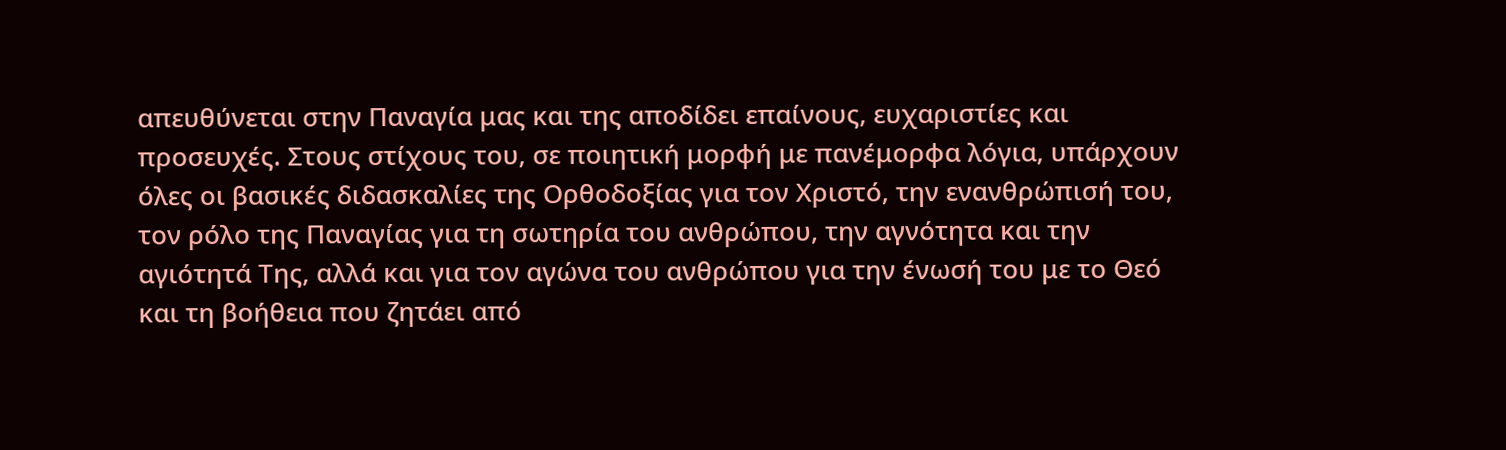απευθύνεται στην Παναγία μας και της αποδίδει επαίνους, ευχαριστίες και προσευχές. Στους στίχους του, σε ποιητική μορφή με πανέμορφα λόγια, υπάρχουν όλες οι βασικές διδασκαλίες της Ορθοδοξίας για τον Χριστό, την ενανθρώπισή του, τον ρόλο της Παναγίας για τη σωτηρία του ανθρώπου, την αγνότητα και την αγιότητά Της, αλλά και για τον αγώνα του ανθρώπου για την ένωσή του με το Θεό και τη βοήθεια που ζητάει από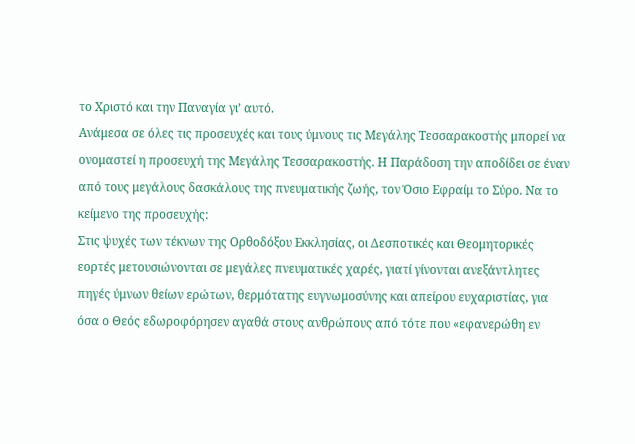το Χριστό και την Παναγία γι’ αυτό.
Ανάμεσα σε όλες τις προσευχές και τους ύμνους τις Μεγάλης Τεσσαρακοστής μπορεί να ονομαστεί η προσευχή της Μεγάλης Τεσσαρακοστής. Η Παράδοση την αποδίδει σε έναν από τους μεγάλους δασκάλους της πνευματικής ζωής, τον Όσιο Εφραίμ το Σύρο. Να το κείμενο της προσευχής:
Στις ψυχές των τέκνων της Ορθοδόξου Εκκλησίας, οι Δεσποτικές και Θεομητορικές εορτές μετουσιώνονται σε μεγάλες πνευματικές χαρές, γιατί γίνονται ανεξάντλητες πηγές ύμνων θείων ερώτων, θερμότατης ευγνωμοσύνης και απείρου ευχαριστίας, για όσα ο Θεός εδωροφόρησεν αγαθά στους ανθρώπους από τότε που «εφανερώθη εν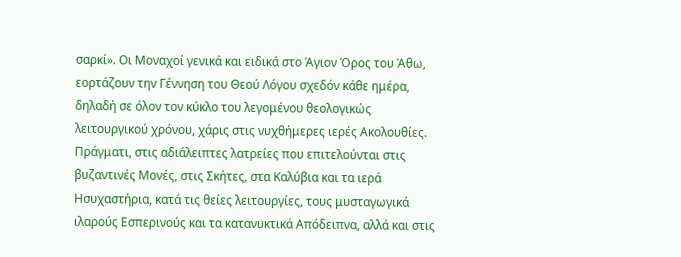σαρκί». Οι Μοναχοί γενικά και ειδικά στο Άγιον Όρος του Άθω, εορτάζουν την Γέννηση του Θεού Λόγου σχεδόν κάθε ημέρα, δηλαδή σε όλον τον κύκλο του λεγομένου θεολογικώς λειτουργικού χρόνου, χάρις στις νυχθήμερες ιερές Ακολουθίες. Πράγματι, στις αδιάλειπτες λατρείες που επιτελούνται στις βυζαντινές Μονές, στις Σκήτες, στα Καλύβια και τα ιερά Ησυχαστήρια, κατά τις θείες λειτουργίες, τους μυσταγωγικά ιλαρούς Εσπερινούς και τα κατανυκτικά Απόδειπνα, αλλά και στις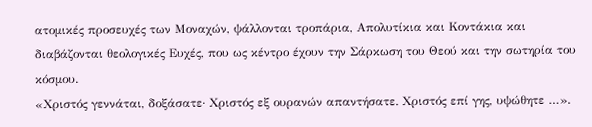ατομικές προσευχές των Μοναχών, ψάλλονται τροπάρια, Απολυτίκια και Κοντάκια και διαβάζονται θεολογικές Ευχές, που ως κέντρο έχουν την Σάρκωση του Θεού και την σωτηρία του κόσμου.
«Χριστός γεννάται, δοξάσατε· Χριστός εξ ουρανών απαντήσατε. Χριστός επί γης, υψώθητε …».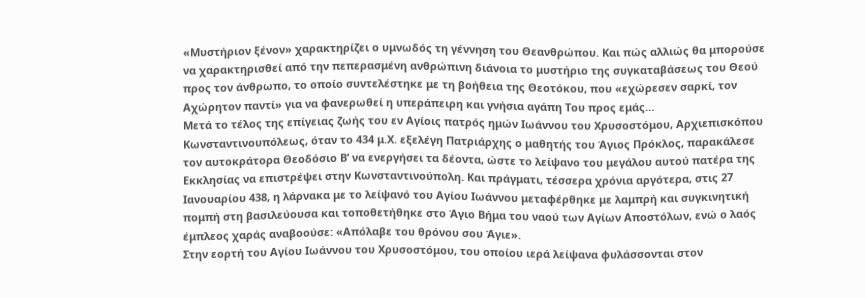«Μυστήριον ξένον» χαρακτηρίζει ο υμνωδός τη γέννηση του Θεανθρώπου. Και πώς αλλιώς θα μπορούσε να χαρακτηρισθεί από την πεπερασμένη ανθρώπινη διάνοια το μυστήριο της συγκαταβάσεως του Θεού προς τον άνθρωπο, το οποίο συντελέστηκε με τη βοήθεια της Θεοτόκου, που «εχώρεσεν σαρκί, τον Αχώρητον παντί» για να φανερωθεί η υπεράπειρη και γνήσια αγάπη Του προς εμάς…
Μετά το τέλος της επίγειας ζωής του εν Αγίοις πατρός ημών Ιωάννου του Χρυσοστόμου, Αρχιεπισκόπου Κωνσταντινουπόλεως, όταν το 434 μ.Χ. εξελέγη Πατριάρχης ο μαθητής του Άγιος Πρόκλος, παρακάλεσε τον αυτοκράτορα Θεοδόσιο Β’ να ενεργήσει τα δέοντα, ώστε το λείψανο του μεγάλου αυτού πατέρα της Εκκλησίας να επιστρέψει στην Κωνσταντινούπολη. Και πράγματι, τέσσερα χρόνια αργότερα, στις 27 Ιανουαρίου 438, η λάρνακα με το λείψανό του Αγίου Ιωάννου μεταφέρθηκε με λαμπρή και συγκινητική πομπή στη βασιλεύουσα και τοποθετήθηκε στο Άγιο Βήμα του ναού των Αγίων Αποστόλων, ενώ ο λαός έμπλεος χαράς αναβοούσε: «Απόλαβε του θρόνου σου Άγιε».
Στην εορτή του Αγίου Ιωάννου του Χρυσοστόμου, του οποίου ιερά λείψανα φυλάσσονται στον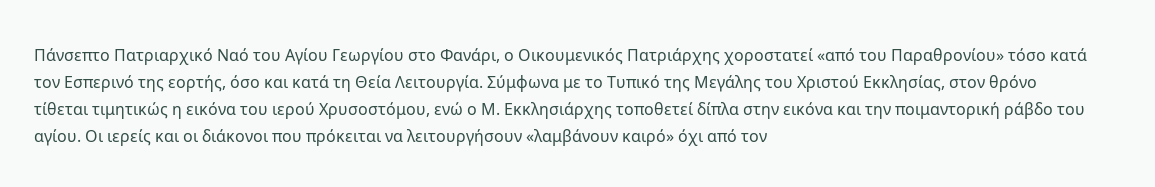Πάνσεπτο Πατριαρχικό Ναό του Αγίου Γεωργίου στο Φανάρι, ο Οικουμενικός Πατριάρχης χοροστατεί «από του Παραθρονίου» τόσο κατά τον Εσπερινό της εορτής, όσο και κατά τη Θεία Λειτουργία. Σύμφωνα με το Τυπικό της Μεγάλης του Χριστού Εκκλησίας, στον θρόνο τίθεται τιμητικώς η εικόνα του ιερού Χρυσοστόμου, ενώ ο Μ. Εκκλησιάρχης τοποθετεί δίπλα στην εικόνα και την ποιμαντορική ράβδο του αγίου. Οι ιερείς και οι διάκονοι που πρόκειται να λειτουργήσουν «λαμβάνουν καιρό» όχι από τον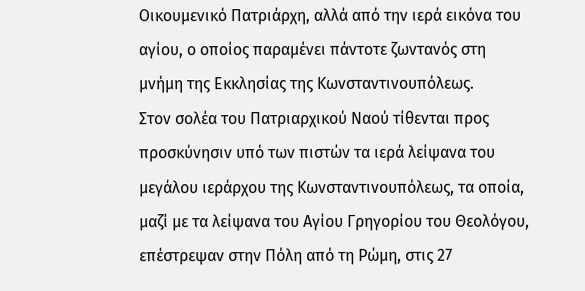Οικουμενικό Πατριάρχη, αλλά από την ιερά εικόνα του αγίου, ο οποίος παραμένει πάντοτε ζωντανός στη μνήμη της Εκκλησίας της Κωνσταντινουπόλεως.
Στον σολέα του Πατριαρχικού Ναού τίθενται προς προσκύνησιν υπό των πιστών τα ιερά λείψανα του μεγάλου ιεράρχου της Κωνσταντινουπόλεως, τα οποία, μαζί με τα λείψανα του Αγίου Γρηγορίου του Θεολόγου, επέστρεψαν στην Πόλη από τη Ρώμη, στις 27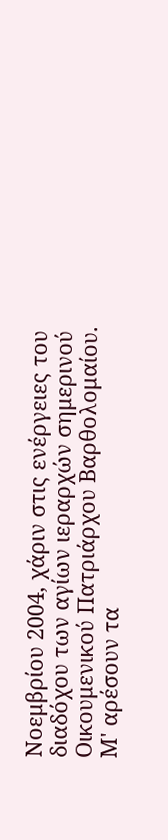Νοεμβρίου 2004, χάριν στις ενέργειες του διαδόχου των αγίων ιεραρχών σημερινού Οικουμενικού Πατριάρχου Βαρθολομαίου.
Μ' αρέσουν τα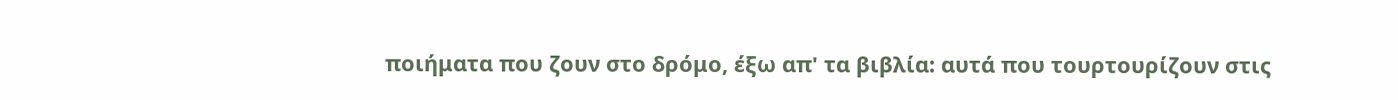ποιήματα που ζουν στο δρόμο, έξω απ' τα βιβλία: αυτά που τουρτουρίζουν στις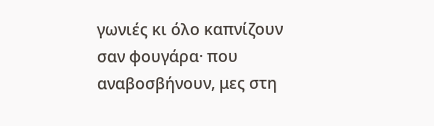γωνιές κι όλο καπνίζουν σαν φουγάρα· που αναβοσβήνουν, μες στη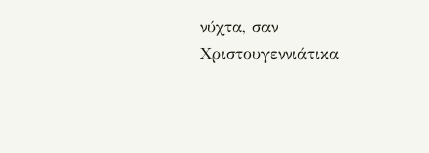νύχτα, σαν Χριστουγεννιάτικα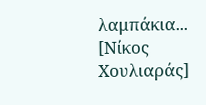λαμπάκια... [Νίκος Χουλιαράς]